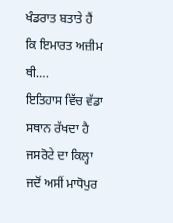ਖੰਡਰਾਤ ਬਤਾਤੇ ਹੈਂ ਕਿ ਇਮਾਰਤ ਅਜ਼ੀਮ ਥੀ….
ਇਤਿਹਾਸ ਵਿੱਚ ਵੱਡਾ ਸਥਾਨ ਰੱਖਦਾ ਹੈ ਜਸਰੋਟੇ ਦਾ ਕਿਲ੍ਹਾ
ਜਦੋਂ ਅਸੀਂ ਮਾਧੋਪੁਰ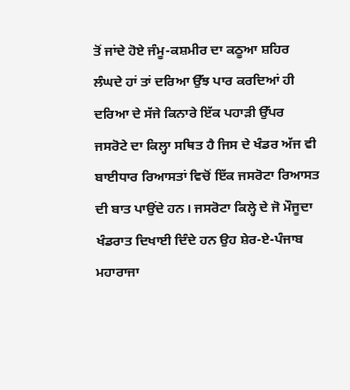ਤੋਂ ਜਾਂਦੇ ਹੋਏ ਜੰਮੂ-ਕਸ਼ਮੀਰ ਦਾ ਕਠੂਆ ਸ਼ਹਿਰ ਲੰਘਦੇ ਹਾਂ ਤਾਂ ਦਰਿਆ ਉੱਝ ਪਾਰ ਕਰਦਿਆਂ ਹੀ ਦਰਿਆ ਦੇ ਸੱਜੇ ਕਿਨਾਰੇ ਇੱਕ ਪਹਾੜੀ ਉੱਪਰ ਜਸਰੋਟੇ ਦਾ ਕਿਲ੍ਹਾ ਸਥਿਤ ਹੈ ਜਿਸ ਦੇ ਖੰਡਰ ਅੱਜ ਵੀ ਬਾਈਧਾਰ ਰਿਆਸਤਾਂ ਵਿਚੋਂ ਇੱਕ ਜਸਰੋਟਾ ਰਿਆਸਤ ਦੀ ਬਾਤ ਪਾਉਂਦੇ ਹਨ। ਜਸਰੋਟਾ ਕਿਲ੍ਹੇ ਦੇ ਜੋ ਮੌਜੂਦਾ ਖੰਡਰਾਤ ਦਿਖਾਈ ਦਿੰਦੇ ਹਨ ਉਹ ਸ਼ੇਰ-ਏ-ਪੰਜਾਬ ਮਹਾਰਾਜਾ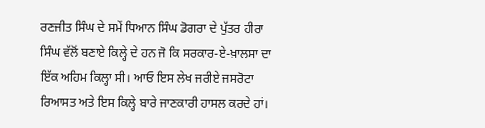ਰਣਜੀਤ ਸਿੰਘ ਦੇ ਸਮੇਂ ਧਿਆਨ ਸਿੰਘ ਡੋਗਰਾ ਦੇ ਪੁੱਤਰ ਹੀਰਾ ਸਿੰਘ ਵੱਲੋਂ ਬਣਾਏ ਕਿਲ੍ਹੇ ਦੇ ਹਨ ਜੋ ਕਿ ਸਰਕਾਰ-ਏ-ਖ਼ਾਲਸਾ ਦਾ ਇੱਕ ਅਹਿਮ ਕਿਲ੍ਹਾ ਸੀ। ਆਓ ਇਸ ਲੇਖ ਜਰੀਏ ਜਸਰੋਟਾ ਰਿਆਸਤ ਅਤੇ ਇਸ ਕਿਲ੍ਹੇ ਬਾਰੇ ਜਾਣਕਾਰੀ ਹਾਸਲ ਕਰਦੇ ਹਾਂ।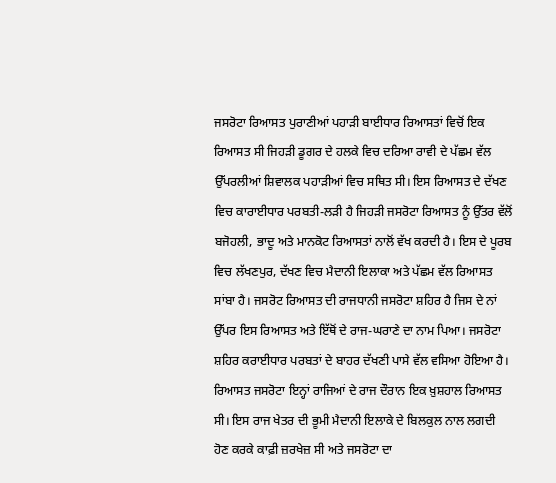ਜਸਰੋਟਾ ਰਿਆਸਤ ਪੁਰਾਣੀਆਂ ਪਹਾੜੀ ਬਾਈਧਾਰ ਰਿਆਸਤਾਂ ਵਿਚੋਂ ਇਕ ਰਿਆਸਤ ਸੀ ਜਿਹੜੀ ਡੂਗਰ ਦੇ ਹਲਕੇ ਵਿਚ ਦਰਿਆ ਰਾਵੀ ਦੇ ਪੱਛਮ ਵੱਲ ਉੱਪਰਲੀਆਂ ਸ਼ਿਵਾਲਕ ਪਹਾੜੀਆਂ ਵਿਚ ਸਥਿਤ ਸੀ। ਇਸ ਰਿਆਸਤ ਦੇ ਦੱਖਣ ਵਿਚ ਕਾਰਾਈਧਾਰ ਪਰਬਤੀ-ਲੜੀ ਹੈ ਜਿਹੜੀ ਜਸਰੋਟਾ ਰਿਆਸਤ ਨੂੰ ਉੱਤਰ ਵੱਲੋਂ ਬਜੋਹਲੀ, ਭਾਦੂ ਅਤੇ ਮਾਨਕੋਟ ਰਿਆਸਤਾਂ ਨਾਲੋਂ ਵੱਖ ਕਰਦੀ ਹੈ। ਇਸ ਦੇ ਪੂਰਬ ਵਿਚ ਲੱਖਣਪੁਰ, ਦੱਖਣ ਵਿਚ ਮੈਦਾਨੀ ਇਲਾਕਾ ਅਤੇ ਪੱਛਮ ਵੱਲ ਰਿਆਸਤ ਸਾਂਬਾ ਹੈ। ਜਸਰੋਟ ਰਿਆਸਤ ਦੀ ਰਾਜਧਾਨੀ ਜਸਰੋਟਾ ਸ਼ਹਿਰ ਹੈ ਜਿਸ ਦੇ ਨਾਂ ਉੱਪਰ ਇਸ ਰਿਆਸਤ ਅਤੇ ਇੱਥੋਂ ਦੇ ਰਾਜ-ਘਰਾਣੇ ਦਾ ਨਾਮ ਪਿਆ। ਜਸਰੋਟਾ ਸ਼ਹਿਰ ਕਰਾਈਧਾਰ ਪਰਬਤਾਂ ਦੇ ਬਾਹਰ ਦੱਖਣੀ ਪਾਸੇ ਵੱਲ ਵਸਿਆ ਹੋਇਆ ਹੈ। ਰਿਆਸਤ ਜਸਰੋਟਾ ਇਨ੍ਹਾਂ ਰਾਜਿਆਂ ਦੇ ਰਾਜ ਦੌਰਾਨ ਇਕ ਖ਼ੁਸ਼ਹਾਲ ਰਿਆਸਤ ਸੀ। ਇਸ ਰਾਜ ਖੇਤਰ ਦੀ ਭੂਮੀ ਮੈਦਾਨੀ ਇਲਾਕੇ ਦੇ ਬਿਲਕੁਲ ਨਾਲ ਲਗਦੀ ਹੋਣ ਕਰਕੇ ਕਾਫ਼ੀ ਜ਼ਰਖੇਜ਼ ਸੀ ਅਤੇ ਜਸਰੋਟਾ ਦਾ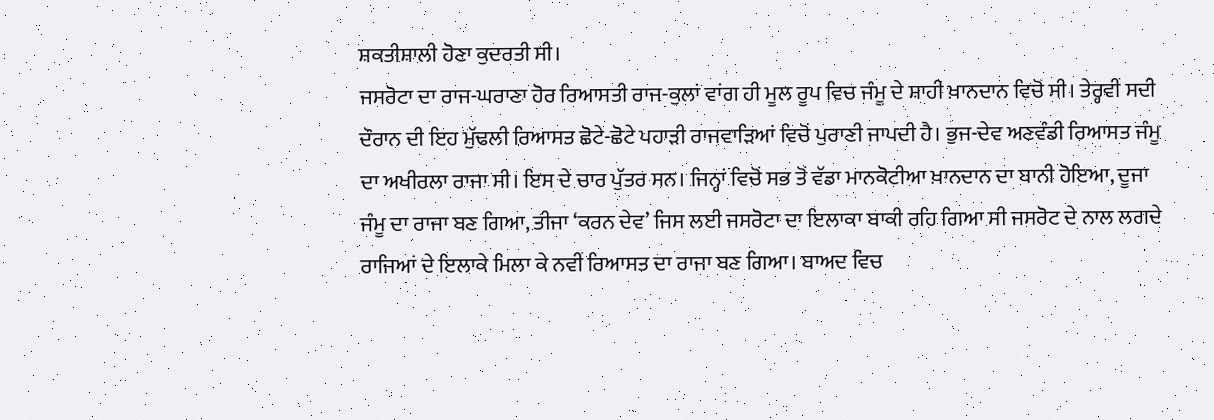ਸ਼ਕਤੀਸ਼ਾਲੀ ਹੋਣਾ ਕੁਦਰਤੀ ਸੀ।
ਜਸਰੋਟਾ ਦਾ ਰਾਜ-ਘਰਾਣਾ ਹੋਰ ਰਿਆਸਤੀ ਰਾਜ-ਕੁਲਾਂ ਵਾਂਗ ਹੀ ਮੂਲ ਰੂਪ ਵਿਚ ਜੰਮੂ ਦੇ ਸ਼ਾਹੀ ਖ਼ਾਨਦਾਨ ਵਿਚੋਂ ਸੀ। ਤੇਰ੍ਹਵੀਂ ਸਦੀ ਦੌਰਾਨ ਦੀ ਇਹ ਮੁੱਢਲੀ ਰਿਆਸਤ ਛੋਟੇ-ਛੋਟੇ ਪਹਾੜੀ ਰਾਜਵਾੜਿਆਂ ਵਿਚੋਂ ਪੁਰਾਣੀ ਜਾਪਦੀ ਹੈ। ਭੁਜ-ਦੇਵ ਅਣਵੰਡੀ ਰਿਆਸਤ ਜੰਮੂ ਦਾ ਅਖੀਰਲਾ ਰਾਜਾ ਸੀ। ਇਸ ਦੇ ਚਾਰ ਪੁੱਤਰ ਸਨ। ਜਿਨ੍ਹਾਂ ਵਿਚੋਂ ਸਭ ਤੋਂ ਵੱਡਾ ਮਾਨਕੋਟੀਆ ਖ਼ਾਨਦਾਨ ਦਾ ਬਾਨੀ ਹੋਇਆ, ਦੂਜਾ ਜੰਮੂ ਦਾ ਰਾਜਾ ਬਣ ਗਿਆ, ਤੀਜਾ ‘ਕਰਨ ਦੇਵ’ ਜਿਸ ਲਈ ਜਸਰੋਟਾ ਦਾ ਇਲਾਕਾ ਬਾਕੀ ਰਹਿ ਗਿਆ ਸੀ ਜਸਰੋਟ ਦੇ ਨਾਲ ਲਗਦੇ ਰਾਜਿਆਂ ਦੇ ਇਲਾਕੇ ਮਿਲਾ ਕੇ ਨਵੀਂ ਰਿਆਸਤ ਦਾ ਰਾਜਾ ਬਣ ਗਿਆ। ਬਾਅਦ ਵਿਚ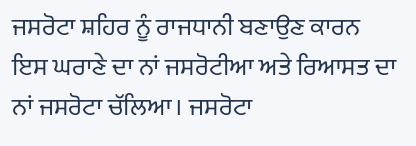ਜਸਰੋਟਾ ਸ਼ਹਿਰ ਨੂੰ ਰਾਜਧਾਨੀ ਬਣਾਉਣ ਕਾਰਨ ਇਸ ਘਰਾਣੇ ਦਾ ਨਾਂ ਜਸਰੋਟੀਆ ਅਤੇ ਰਿਆਸਤ ਦਾ ਨਾਂ ਜਸਰੋਟਾ ਚੱਲਿਆ। ਜਸਰੋਟਾ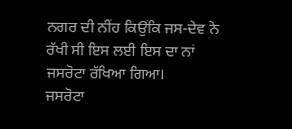ਨਗਰ ਦੀ ਨੀਂਹ ਕਿਉਂਕਿ ਜਸ-ਦੇਵ ਨੇ ਰੱਖੀ ਸੀ ਇਸ ਲਈ ਇਸ ਦਾ ਨਾਂ ਜਸਰੋਟਾ ਰੱਖਿਆ ਗਿਆ।
ਜਸਰੋਟਾ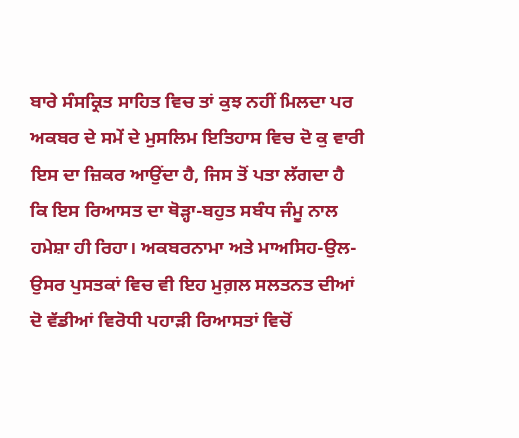ਬਾਰੇ ਸੰਸਕ੍ਰਿਤ ਸਾਹਿਤ ਵਿਚ ਤਾਂ ਕੁਝ ਨਹੀਂ ਮਿਲਦਾ ਪਰ ਅਕਬਰ ਦੇ ਸਮੇਂ ਦੇ ਮੁਸਲਿਮ ਇਤਿਹਾਸ ਵਿਚ ਦੋ ਕੁ ਵਾਰੀ ਇਸ ਦਾ ਜ਼ਿਕਰ ਆਉਂਦਾ ਹੈ, ਜਿਸ ਤੋਂ ਪਤਾ ਲੱਗਦਾ ਹੈ ਕਿ ਇਸ ਰਿਆਸਤ ਦਾ ਥੋੜ੍ਹਾ-ਬਹੁਤ ਸਬੰਧ ਜੰਮੂ ਨਾਲ ਹਮੇਸ਼ਾ ਹੀ ਰਿਹਾ। ਅਕਬਰਨਾਮਾ ਅਤੇ ਮਾਅਸਿਹ-ਉਲ-ਉਸਰ ਪੁਸਤਕਾਂ ਵਿਚ ਵੀ ਇਹ ਮੁਗ਼ਲ ਸਲਤਨਤ ਦੀਆਂ ਦੋ ਵੱਡੀਆਂ ਵਿਰੋਧੀ ਪਹਾੜੀ ਰਿਆਸਤਾਂ ਵਿਚੋਂ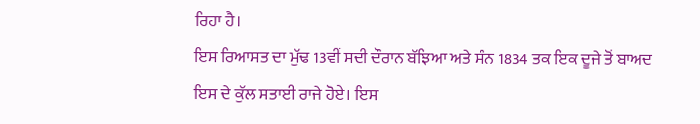ਰਿਹਾ ਹੈ।
ਇਸ ਰਿਆਸਤ ਦਾ ਮੁੱਢ 13ਵੀਂ ਸਦੀ ਦੌਰਾਨ ਬੱਝਿਆ ਅਤੇ ਸੰਨ 1834 ਤਕ ਇਕ ਦੂਜੇ ਤੋਂ ਬਾਅਦ ਇਸ ਦੇ ਕੁੱਲ ਸਤਾਈ ਰਾਜੇ ਹੋਏ। ਇਸ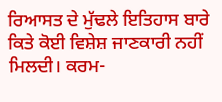ਰਿਆਸਤ ਦੇ ਮੁੱਢਲੇ ਇਤਿਹਾਸ ਬਾਰੇ ਕਿਤੇ ਕੋਈ ਵਿਸ਼ੇਸ਼ ਜਾਣਕਾਰੀ ਨਹੀਂ ਮਿਲਦੀ। ਕਰਮ-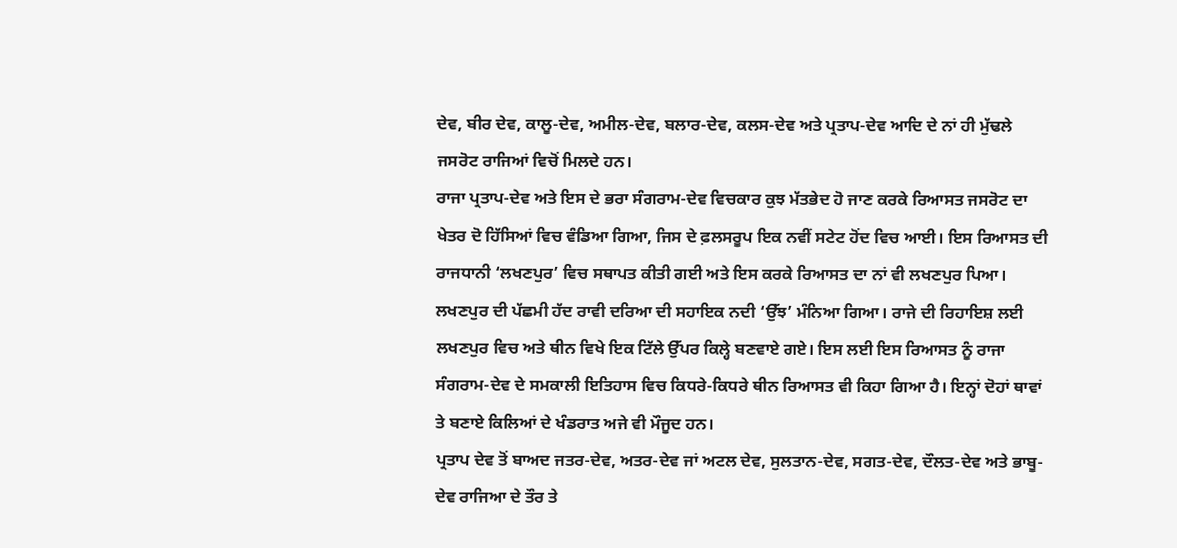ਦੇਵ, ਬੀਰ ਦੇਵ, ਕਾਲੂ-ਦੇਵ, ਅਮੀਲ-ਦੇਵ, ਬਲਾਰ-ਦੇਵ, ਕਲਸ-ਦੇਵ ਅਤੇ ਪ੍ਰਤਾਪ-ਦੇਵ ਆਦਿ ਦੇ ਨਾਂ ਹੀ ਮੁੱਢਲੇ ਜਸਰੋਟ ਰਾਜਿਆਂ ਵਿਚੋਂ ਮਿਲਦੇ ਹਨ।
ਰਾਜਾ ਪ੍ਰਤਾਪ-ਦੇਵ ਅਤੇ ਇਸ ਦੇ ਭਰਾ ਸੰਗਰਾਮ-ਦੇਵ ਵਿਚਕਾਰ ਕੁਝ ਮੱਤਭੇਦ ਹੋ ਜਾਣ ਕਰਕੇ ਰਿਆਸਤ ਜਸਰੋਟ ਦਾ ਖੇਤਰ ਦੋ ਹਿੱਸਿਆਂ ਵਿਚ ਵੰਡਿਆ ਗਿਆ, ਜਿਸ ਦੇ ਫ਼ਲਸਰੂਪ ਇਕ ਨਵੀਂ ਸਟੇਟ ਹੋਂਦ ਵਿਚ ਆਈ। ਇਸ ਰਿਆਸਤ ਦੀ ਰਾਜਧਾਨੀ ‘ਲਖਣਪੁਰ’ ਵਿਚ ਸਥਾਪਤ ਕੀਤੀ ਗਈ ਅਤੇ ਇਸ ਕਰਕੇ ਰਿਆਸਤ ਦਾ ਨਾਂ ਵੀ ਲਖਣਪੁਰ ਪਿਆ। ਲਖਣਪੁਰ ਦੀ ਪੱਛਮੀ ਹੱਦ ਰਾਵੀ ਦਰਿਆ ਦੀ ਸਹਾਇਕ ਨਦੀ ‘ਉੱਝ’ ਮੰਨਿਆ ਗਿਆ। ਰਾਜੇ ਦੀ ਰਿਹਾਇਸ਼ ਲਈ ਲਖਣਪੁਰ ਵਿਚ ਅਤੇ ਥੀਨ ਵਿਖੇ ਇਕ ਟਿੱਲੇ ਉੱਪਰ ਕਿਲ੍ਹੇ ਬਣਵਾਏ ਗਏ। ਇਸ ਲਈ ਇਸ ਰਿਆਸਤ ਨੂੰ ਰਾਜਾ ਸੰਗਰਾਮ-ਦੇਵ ਦੇ ਸਮਕਾਲੀ ਇਤਿਹਾਸ ਵਿਚ ਕਿਧਰੇ-ਕਿਧਰੇ ਥੀਨ ਰਿਆਸਤ ਵੀ ਕਿਹਾ ਗਿਆ ਹੈ। ਇਨ੍ਹਾਂ ਦੋਹਾਂ ਥਾਵਾਂ ਤੇ ਬਣਾਏ ਕਿਲਿਆਂ ਦੇ ਖੰਡਰਾਤ ਅਜੇ ਵੀ ਮੌਜੂਦ ਹਨ।
ਪ੍ਰਤਾਪ ਦੇਵ ਤੋਂ ਬਾਅਦ ਜਤਰ-ਦੇਵ, ਅਤਰ-ਦੇਵ ਜਾਂ ਅਟਲ ਦੇਵ, ਸੁਲਤਾਨ-ਦੇਵ, ਸਗਤ-ਦੇਵ, ਦੌਲਤ-ਦੇਵ ਅਤੇ ਭਾਬੂ-ਦੇਵ ਰਾਜਿਆ ਦੇ ਤੌਰ ਤੇ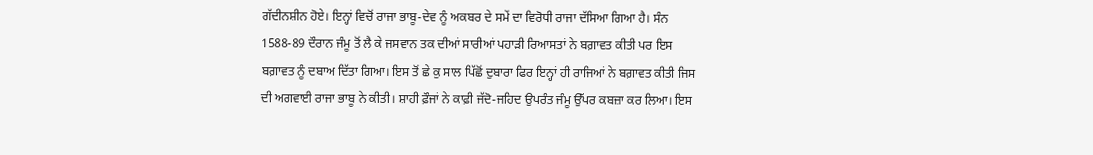ਗੱਦੀਨਸ਼ੀਨ ਹੋਏ। ਇਨ੍ਹਾਂ ਵਿਚੋਂ ਰਾਜਾ ਭਾਬੂ-ਦੇਵ ਨੂੰ ਅਕਬਰ ਦੇ ਸਮੇਂ ਦਾ ਵਿਰੋਧੀ ਰਾਜਾ ਦੱਸਿਆ ਗਿਆ ਹੈ। ਸੰਨ 1588-89 ਦੌਰਾਨ ਜੰਮੂ ਤੋਂ ਲੈ ਕੇ ਜਸਵਾਨ ਤਕ ਦੀਆਂ ਸਾਰੀਆਂ ਪਹਾੜੀ ਰਿਆਸਤਾਂ ਨੇ ਬਗ਼ਾਵਤ ਕੀਤੀ ਪਰ ਇਸ ਬਗ਼ਾਵਤ ਨੂੰ ਦਬਾਅ ਦਿੱਤਾ ਗਿਆ। ਇਸ ਤੋਂ ਛੇ ਕੁ ਸਾਲ ਪਿੱਛੋਂ ਦੁਬਾਰਾ ਫਿਰ ਇਨ੍ਹਾਂ ਹੀ ਰਾਜਿਆਂ ਨੇ ਬਗ਼ਾਵਤ ਕੀਤੀ ਜਿਸ ਦੀ ਅਗਵਾਈ ਰਾਜਾ ਭਾਬੂ ਨੇ ਕੀਤੀ। ਸ਼ਾਹੀ ਫ਼ੌਜਾਂ ਨੇ ਕਾਫ਼ੀ ਜੱਦੋ-ਜਹਿਦ ਉਪਰੰਤ ਜੰਮੂ ਉੱਪਰ ਕਬਜ਼ਾ ਕਰ ਲਿਆ। ਇਸ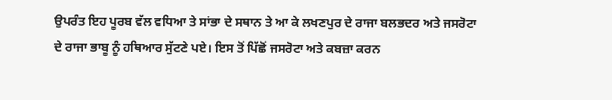ਉਪਰੰਤ ਇਹ ਪੂਰਬ ਵੱਲ ਵਧਿਆ ਤੇ ਸਾਂਭਾ ਦੇ ਸਥਾਨ ਤੇ ਆ ਕੇ ਲਖਣਪੁਰ ਦੇ ਰਾਜਾ ਬਲਭਦਰ ਅਤੇ ਜਸਰੋਟਾ ਦੇ ਰਾਜਾ ਭਾਬੂ ਨੂੰ ਹਥਿਆਰ ਸੁੱਟਣੇ ਪਏ। ਇਸ ਤੋਂ ਪਿੱਛੋਂ ਜਸਰੋਟਾ ਅਤੇ ਕਬਜ਼ਾ ਕਰਨ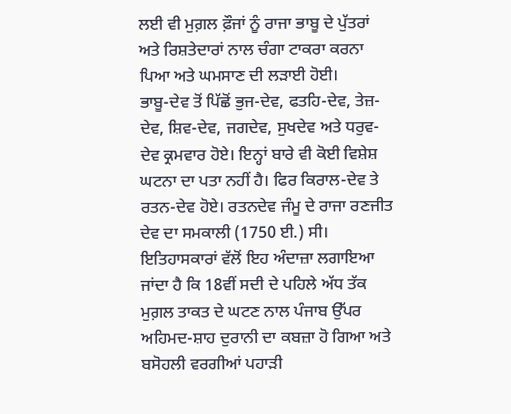ਲਈ ਵੀ ਮੁਗ਼ਲ ਫ਼ੌਜਾਂ ਨੂੰ ਰਾਜਾ ਭਾਬੂ ਦੇ ਪੁੱਤਰਾਂ ਅਤੇ ਰਿਸ਼ਤੇਦਾਰਾਂ ਨਾਲ ਚੰਗਾ ਟਾਕਰਾ ਕਰਨਾ ਪਿਆ ਅਤੇ ਘਮਸਾਣ ਦੀ ਲੜਾਈ ਹੋਈ।
ਭਾਬੂ-ਦੇਵ ਤੋਂ ਪਿੱਛੋਂ ਭੁਜ-ਦੇਵ, ਫਤਹਿ-ਦੇਵ, ਤੇਜ਼-ਦੇਵ, ਸ਼ਿਵ-ਦੇਵ, ਜਗਦੇਵ, ਸੁਖਦੇਵ ਅਤੇ ਧਰੁਵ-ਦੇਵ ਕ੍ਰਮਵਾਰ ਹੋਏ। ਇਨ੍ਹਾਂ ਬਾਰੇ ਵੀ ਕੋਈ ਵਿਸ਼ੇਸ਼ ਘਟਨਾ ਦਾ ਪਤਾ ਨਹੀਂ ਹੈ। ਫਿਰ ਕਿਰਾਲ-ਦੇਵ ਤੇ ਰਤਨ-ਦੇਵ ਹੋਏ। ਰਤਨਦੇਵ ਜੰਮੂ ਦੇ ਰਾਜਾ ਰਣਜੀਤ ਦੇਵ ਦਾ ਸਮਕਾਲੀ (1750 ਈ.) ਸੀ।
ਇਤਿਹਾਸਕਾਰਾਂ ਵੱਲੋਂ ਇਹ ਅੰਦਾਜ਼ਾ ਲਗਾਇਆ ਜਾਂਦਾ ਹੈ ਕਿ 18ਵੀਂ ਸਦੀ ਦੇ ਪਹਿਲੇ ਅੱਧ ਤੱਕ ਮੁਗ਼ਲ ਤਾਕਤ ਦੇ ਘਟਣ ਨਾਲ ਪੰਜਾਬ ਉੱਪਰ ਅਹਿਮਦ-ਸ਼ਾਹ ਦੁਰਾਨੀ ਦਾ ਕਬਜ਼ਾ ਹੋ ਗਿਆ ਅਤੇ ਬਸੋਹਲੀ ਵਰਗੀਆਂ ਪਹਾੜੀ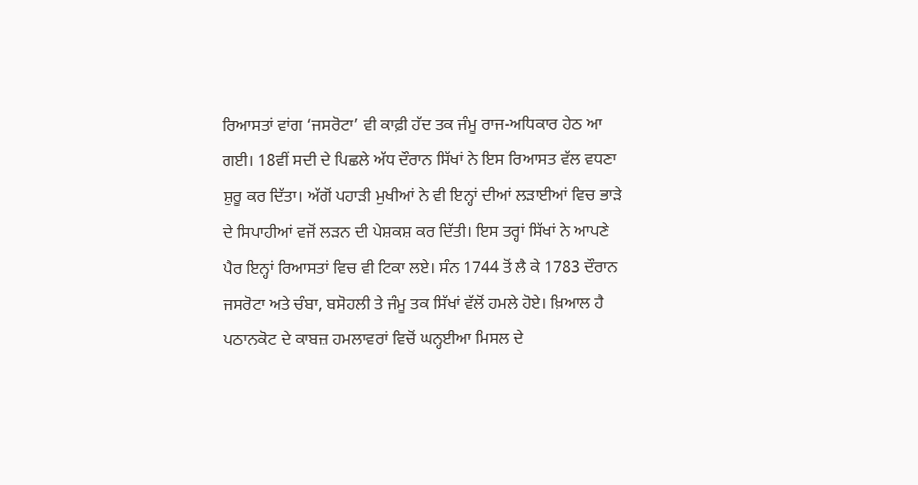ਰਿਆਸਤਾਂ ਵਾਂਗ ‘ਜਸਰੋਟਾ’ ਵੀ ਕਾਫ਼ੀ ਹੱਦ ਤਕ ਜੰਮੂ ਰਾਜ-ਅਧਿਕਾਰ ਹੇਠ ਆ ਗਈ। 18ਵੀਂ ਸਦੀ ਦੇ ਪਿਛਲੇ ਅੱਧ ਦੌਰਾਨ ਸਿੱਖਾਂ ਨੇ ਇਸ ਰਿਆਸਤ ਵੱਲ ਵਧਣਾ ਸ਼ੁਰੂ ਕਰ ਦਿੱਤਾ। ਅੱਗੋਂ ਪਹਾੜੀ ਮੁਖੀਆਂ ਨੇ ਵੀ ਇਨ੍ਹਾਂ ਦੀਆਂ ਲੜਾਈਆਂ ਵਿਚ ਭਾੜੇ ਦੇ ਸਿਪਾਹੀਆਂ ਵਜੋਂ ਲੜਨ ਦੀ ਪੇਸ਼ਕਸ਼ ਕਰ ਦਿੱਤੀ। ਇਸ ਤਰ੍ਹਾਂ ਸਿੱਖਾਂ ਨੇ ਆਪਣੇ ਪੈਰ ਇਨ੍ਹਾਂ ਰਿਆਸਤਾਂ ਵਿਚ ਵੀ ਟਿਕਾ ਲਏ। ਸੰਨ 1744 ਤੋਂ ਲੈ ਕੇ 1783 ਦੌਰਾਨ ਜਸਰੋਟਾ ਅਤੇ ਚੰਬਾ, ਬਸੋਹਲੀ ਤੇ ਜੰਮੂ ਤਕ ਸਿੱਖਾਂ ਵੱਲੋਂ ਹਮਲੇ ਹੋਏ। ਖ਼ਿਆਲ ਹੈ ਪਠਾਨਕੋਟ ਦੇ ਕਾਬਜ਼ ਹਮਲਾਵਰਾਂ ਵਿਚੋਂ ਘਨ੍ਹਈਆ ਮਿਸਲ ਦੇ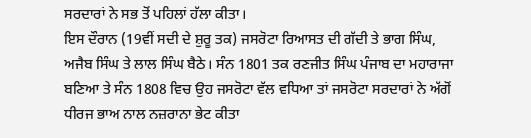ਸਰਦਾਰਾਂ ਨੇ ਸਭ ਤੋਂ ਪਹਿਲਾਂ ਹੱਲਾ ਕੀਤਾ।
ਇਸ ਦੌਰਾਨ (19ਵੀਂ ਸਦੀ ਦੇ ਸ਼ੁਰੂ ਤਕ) ਜਸਰੋਟਾ ਰਿਆਸਤ ਦੀ ਗੱਦੀ ਤੇ ਭਾਗ ਸਿੰਘ, ਅਜੈਬ ਸਿੰਘ ਤੇ ਲਾਲ ਸਿੰਘ ਬੈਠੇ। ਸੰਨ 1801 ਤਕ ਰਣਜੀਤ ਸਿੰਘ ਪੰਜਾਬ ਦਾ ਮਹਾਰਾਜਾ ਬਣਿਆ ਤੇ ਸੰਨ 1808 ਵਿਚ ਉਹ ਜਸਰੋਟਾ ਵੱਲ ਵਧਿਆ ਤਾਂ ਜਸਰੋਟਾ ਸਰਦਾਰਾਂ ਨੇ ਅੱਗੋਂ ਧੀਰਜ ਭਾਅ ਨਾਲ ਨਜ਼ਰਾਨਾ ਭੇਟ ਕੀਤਾ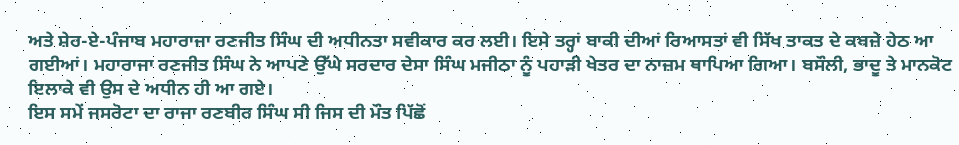ਅਤੇ ਸ਼ੇਰ-ਏ-ਪੰਜਾਬ ਮਹਾਰਾਜਾ ਰਣਜੀਤ ਸਿੰਘ ਦੀ ਅਧੀਨਤਾ ਸਵੀਕਾਰ ਕਰ ਲਈ। ਇਸੇ ਤਰ੍ਹਾਂ ਬਾਕੀ ਦੀਆਂ ਰਿਆਸਤਾਂ ਵੀ ਸਿੱਖ ਤਾਕਤ ਦੇ ਕਬਜ਼ੇ ਹੇਠ ਆ ਗਈਆਂ। ਮਹਾਰਾਜਾ ਰਣਜੀਤ ਸਿੰਘ ਨੇ ਆਪਣੇ ਉੱਘੇ ਸਰਦਾਰ ਦੇਸਾ ਸਿੰਘ ਮਜੀਠਾ ਨੂੰ ਪਹਾੜੀ ਖੇਤਰ ਦਾ ਨਾਜ਼ਮ ਥਾਪਿਆ ਗਿਆ। ਬਸੌਲੀ, ਭਾਦੂ ਤੇ ਮਾਨਕੋਟ ਇਲਾਕੇ ਵੀ ਉਸ ਦੇ ਅਧੀਨ ਹੀ ਆ ਗਏ।
ਇਸ ਸਮੇਂ ਜਸਰੋਟਾ ਦਾ ਰਾਜਾ ਰਣਬੀਰ ਸਿੰਘ ਸੀ ਜਿਸ ਦੀ ਮੌਤ ਪਿੱਛੋਂ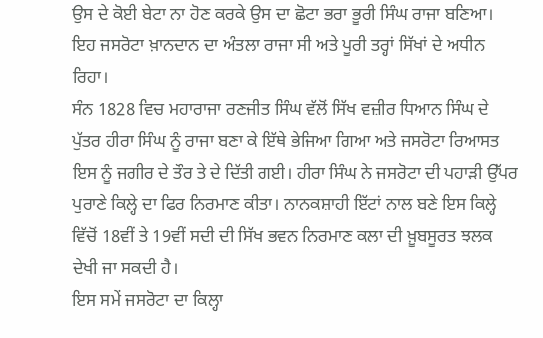ਉਸ ਦੇ ਕੋਈ ਬੇਟਾ ਨਾ ਹੋਣ ਕਰਕੇ ਉਸ ਦਾ ਛੋਟਾ ਭਰਾ ਭੂਰੀ ਸਿੰਘ ਰਾਜਾ ਬਣਿਆ। ਇਹ ਜਸਰੋਟਾ ਖ਼ਾਨਦਾਨ ਦਾ ਅੰਤਲਾ ਰਾਜਾ ਸੀ ਅਤੇ ਪੂਰੀ ਤਰ੍ਹਾਂ ਸਿੱਖਾਂ ਦੇ ਅਧੀਨ ਰਿਹਾ।
ਸੰਨ 1828 ਵਿਚ ਮਹਾਰਾਜਾ ਰਣਜੀਤ ਸਿੰਘ ਵੱਲੋਂ ਸਿੱਖ ਵਜ਼ੀਰ ਧਿਆਨ ਸਿੰਘ ਦੇ ਪੁੱਤਰ ਹੀਰਾ ਸਿੰਘ ਨੂੰ ਰਾਜਾ ਬਣਾ ਕੇ ਇੱਥੇ ਭੇਜਿਆ ਗਿਆ ਅਤੇ ਜਸਰੋਟਾ ਰਿਆਸਤ ਇਸ ਨੂੰ ਜਗੀਰ ਦੇ ਤੌਰ ਤੇ ਦੇ ਦਿੱਤੀ ਗਈ। ਹੀਰਾ ਸਿੰਘ ਨੇ ਜਸਰੋਟਾ ਦੀ ਪਹਾੜੀ ਉੱਪਰ ਪੁਰਾਣੇ ਕਿਲ੍ਹੇ ਦਾ ਫਿਰ ਨਿਰਮਾਣ ਕੀਤਾ। ਨਾਨਕਸ਼ਾਹੀ ਇੱਟਾਂ ਨਾਲ ਬਣੇ ਇਸ ਕਿਲ੍ਹੇ ਵਿੱਚੋਂ 18ਵੀਂ ਤੇ 19ਵੀਂ ਸਦੀ ਦੀ ਸਿੱਖ ਭਵਨ ਨਿਰਮਾਣ ਕਲਾ ਦੀ ਖ਼ੂਬਸੂਰਤ ਝਲਕ ਦੇਖੀ ਜਾ ਸਕਦੀ ਹੈ।
ਇਸ ਸਮੇਂ ਜਸਰੋਟਾ ਦਾ ਕਿਲ੍ਹਾ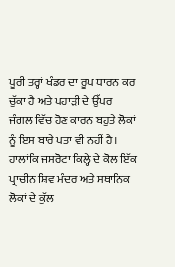ਪੂਰੀ ਤਰ੍ਹਾਂ ਖੰਡਰ ਦਾ ਰੂਪ ਧਾਰਨ ਕਰ ਚੁੱਕਾ ਹੈ ਅਤੇ ਪਹਾੜੀ ਦੇ ਉੱਪਰ ਜੰਗਲ ਵਿੱਚ ਹੋਣ ਕਾਰਨ ਬਹੁਤੇ ਲੋਕਾਂ ਨੂੰ ਇਸ ਬਾਰੇ ਪਤਾ ਵੀ ਨਹੀਂ ਹੈ। ਹਾਲਾਂਕਿ ਜਸਰੋਟਾ ਕਿਲ੍ਹੇ ਦੇ ਕੋਲ ਇੱਕ ਪ੍ਰਾਚੀਨ ਸ਼ਿਵ ਮੰਦਰ ਅਤੇ ਸਥਾਨਿਕ ਲੋਕਾਂ ਦੇ ਕੁੱਲ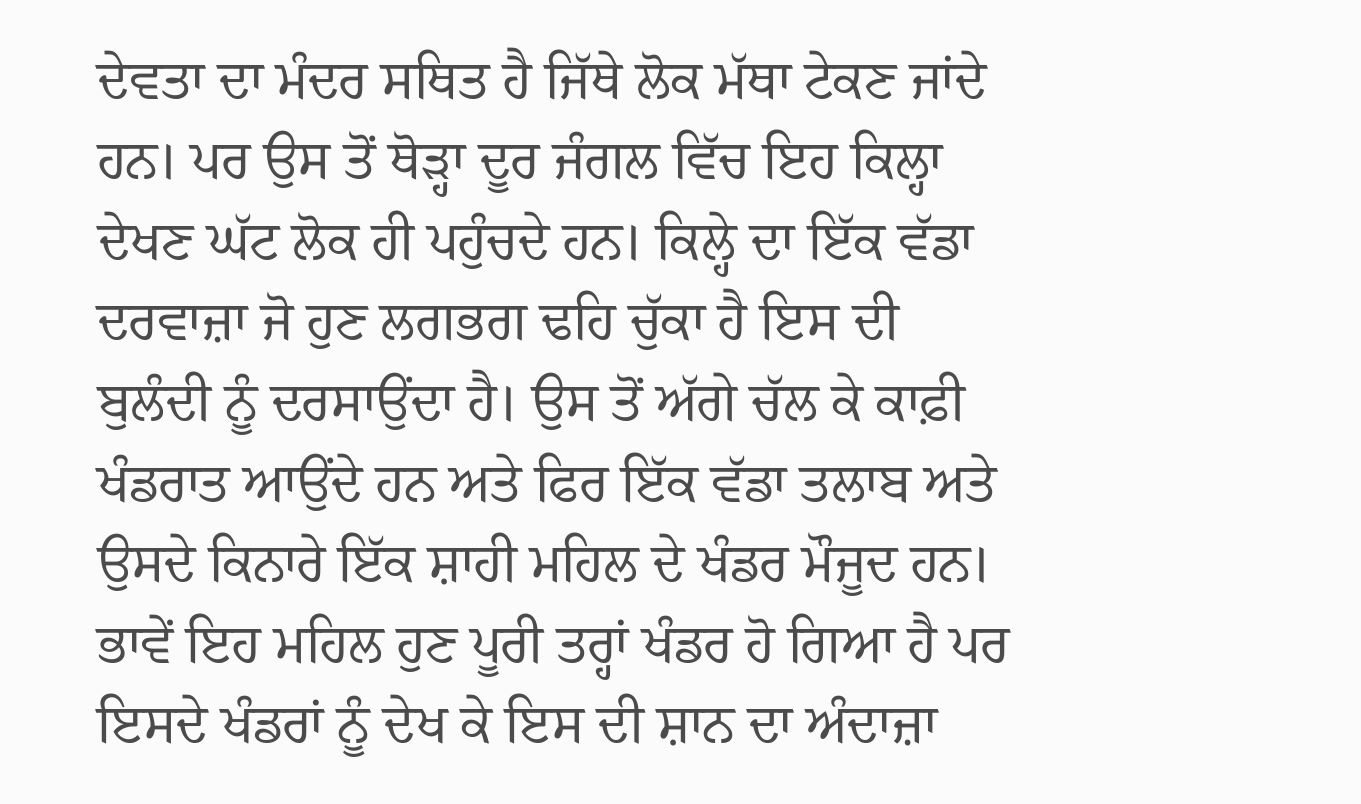ਦੇਵਤਾ ਦਾ ਮੰਦਰ ਸਥਿਤ ਹੈ ਜਿੱਥੇ ਲੋਕ ਮੱਥਾ ਟੇਕਣ ਜਾਂਦੇ ਹਨ। ਪਰ ਉਸ ਤੋਂ ਥੋੜ੍ਹਾ ਦੂਰ ਜੰਗਲ ਵਿੱਚ ਇਹ ਕਿਲ੍ਹਾ ਦੇਖਣ ਘੱਟ ਲੋਕ ਹੀ ਪਹੁੰਚਦੇ ਹਨ। ਕਿਲ੍ਹੇ ਦਾ ਇੱਕ ਵੱਡਾ ਦਰਵਾਜ਼ਾ ਜੋ ਹੁਣ ਲਗਭਗ ਢਹਿ ਚੁੱਕਾ ਹੈ ਇਸ ਦੀ ਬੁਲੰਦੀ ਨੂੰ ਦਰਸਾਉਂਦਾ ਹੈ। ਉਸ ਤੋਂ ਅੱਗੇ ਚੱਲ ਕੇ ਕਾਫ਼ੀ ਖੰਡਰਾਤ ਆਉਂਦੇ ਹਨ ਅਤੇ ਫਿਰ ਇੱਕ ਵੱਡਾ ਤਲਾਬ ਅਤੇ ਉਸਦੇ ਕਿਨਾਰੇ ਇੱਕ ਸ਼ਾਹੀ ਮਹਿਲ ਦੇ ਖੰਡਰ ਮੌਜੂਦ ਹਨ। ਭਾਵੇਂ ਇਹ ਮਹਿਲ ਹੁਣ ਪੂਰੀ ਤਰ੍ਹਾਂ ਖੰਡਰ ਹੋ ਗਿਆ ਹੈ ਪਰ ਇਸਦੇ ਖੰਡਰਾਂ ਨੂੰ ਦੇਖ ਕੇ ਇਸ ਦੀ ਸ਼ਾਨ ਦਾ ਅੰਦਾਜ਼ਾ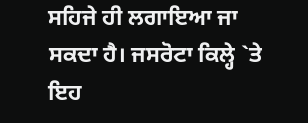ਸਹਿਜੇ ਹੀ ਲਗਾਇਆ ਜਾ ਸਕਦਾ ਹੈ। ਜਸਰੋਟਾ ਕਿਲ੍ਹੇ `ਤੇ ਇਹ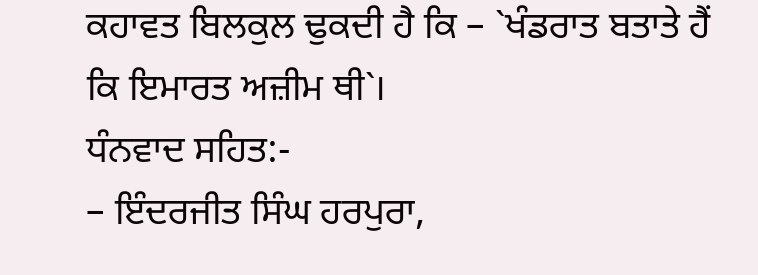ਕਹਾਵਤ ਬਿਲਕੁਲ ਢੁਕਦੀ ਹੈ ਕਿ – `ਖੰਡਰਾਤ ਬਤਾਤੇ ਹੈਂ ਕਿ ਇਮਾਰਤ ਅਜ਼ੀਮ ਥੀ`।
ਧੰਨਵਾਦ ਸਹਿਤ:-
– ਇੰਦਰਜੀਤ ਸਿੰਘ ਹਰਪੁਰਾ,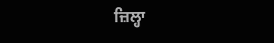ਜ਼ਿਲ੍ਹਾ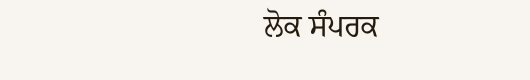ਲੋਕ ਸੰਪਰਕ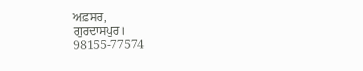ਅਫ਼ਸਰ,
ਗੁਰਦਾਸਪੁਰ।
98155-77574